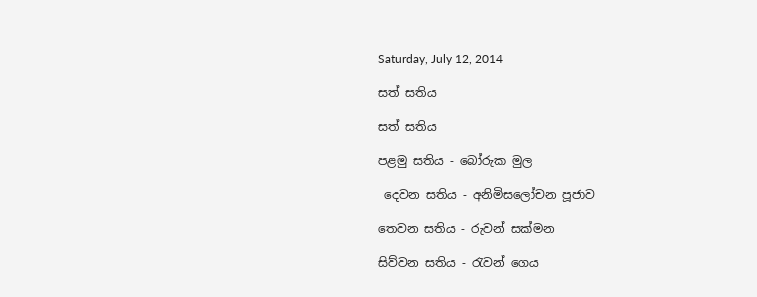Saturday, July 12, 2014

සත් සතිය

සත් සතිය

පළමු සතිය - බෝරුක මුල

 දෙවන සතිය - අනිමිසලෝචන පූජාව

තෙවන සතිය - රුවන් සක්මන

සිව්වන සතිය - රැවන් ගෙය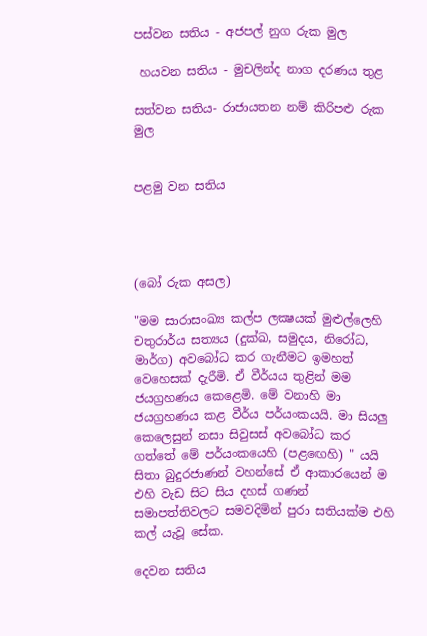පස්වන සතිය - අජපල් නුග රුක මුල

 හයවන සතිය - මුචලින්ද නාග දරණය තුළ

සත්වන සතිය- රාජායතන නම් කිරිපළු රුක මුල


පළමු වන සතිය




(බෝ රුක අසල)

"මම සාරාසංඛ්‍ය කල්ප ලක්‍ෂයක් මුළුල්ලෙහි චතුරාර්ය සත්‍යය (දුක්ඛ, සමුදය, නිරෝධ, මාර්ග) අවබෝධ කර ගැනීමට ඉමහත් වෙහෙසක් දැරීමි. ඒ වීර්යය තුළින් මම ජයග්‍රහණය කෙළෙමි. මේ වනාහි මා ජයග්‍රහණය කළ වීර්ය පර්යංකයයි. මා සියලු කෙලෙසුන් නසා සිවුසස් අවබෝධ කර ගත්තේ මේ පර්යංකයෙහි (පළඟෙහි) " යයි සිතා බුදුරජාණන් වහන්සේ ඒ ආකාරයෙන් ම එහි වැඩ සිට සිය දහස් ගණන් සමාපත්තිවලට සමවදිමින් පුරා සතියක්ම එහි කල් යැවූ සේක.

දෙවන සතිය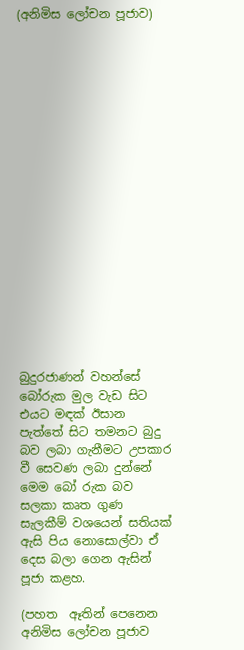(අනිමිස ලෝචන පූජාව)



















බුදුරජාණන් වහන්සේ බෝරුක මුල වැඩ සිට එයට මඳක් ඊසාන පැත්තේ සිට තමනට බුදු බව ලබා ගැනීමට උපකාර වී සෙවණ ලබා දුන්නේ මෙම බෝ රුක බව සලකා කෘත ගුණ සැලකීම් වශයෙන් සතියක් ඇසි පිය නොසොල්වා ඒ දෙස බලා ගෙන ඇසින් පූජා කළහ.

(පහත  ඈතින් පෙනෙන අනිමිස ලෝචන පූජාව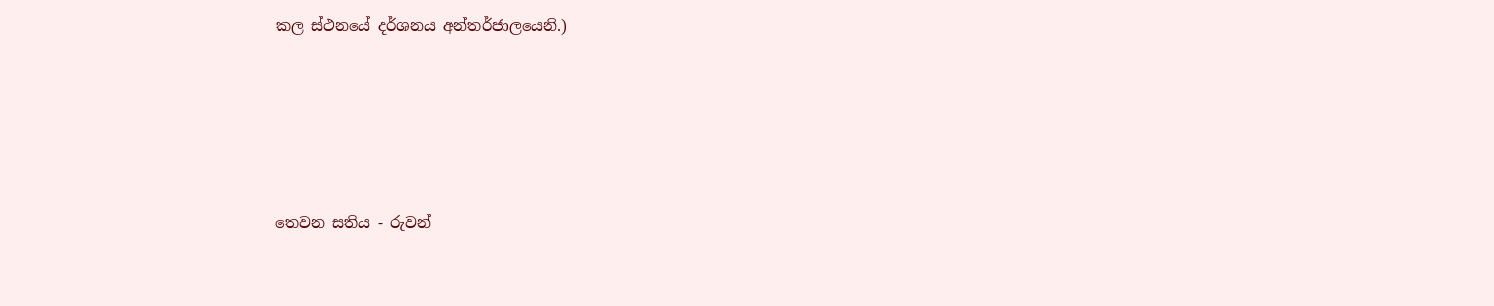කල ස්ථනයේ දර්ශනය අන්තර්ජාලයෙනි.)





තෙවන සතිය - රුවන්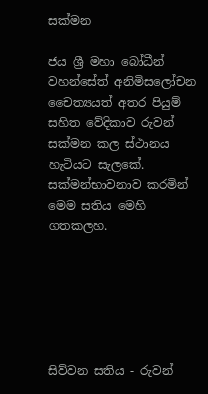සක්මන

ජය ශ්‍රී මහා බෝධීන් වහන්සේත් අනිමිසලෝචන චෛත්‍යයත් අතර පියුම් සහිත වේදිකාව රුවන් සක්මන කල ස්ථානය හැටියට සැලකේ. සක්මන්භාවනාව කරමින් මෙම සතිය මෙහි ගතකලහ.






සිව්වන සතිය - රුවන්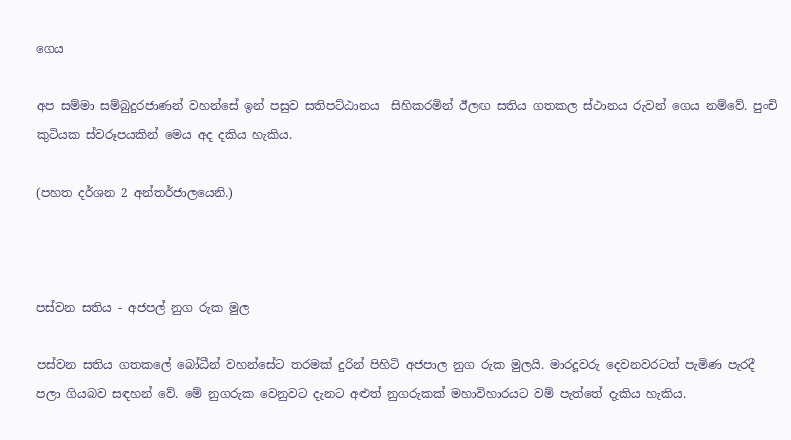ගෙය

අප සම්මා සම්බුදුරජාණන් වහන්සේ ඉන් පසුව සතිපට්ඨානය  සිහිකරමින් ඊලඟ සතිය ගතකල ස්ථානය රුවන් ගෙය නම්වේ. පුංචි කුටියක ස්වරූපයකින් මෙය අද දකිය හැකිය.

(පහත දර්ශන 2 අන්තර්ජාලයෙනි.)



පස්වන සතිය - අජපල් නුග රුක මුල

පස්වන සතිය ගතකලේ බෝධීන් වහන්සේට තරමක් දුරින් පිහිටි අජපාල නුග රුක මුලයි. මාරදූවරු දෙවනවරටත් පැමිණ පැරදී පලා ගියබව සඳහන් වේ. මේ නුගරුක වෙනුවට දැනට අළුත් නුගරුකක් මහාවිහාරයට වම් පැත්තේ දැකිය හැකිය.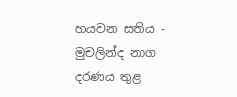හයවන සතිය - මුචලින්ද නාග දරණය තුළ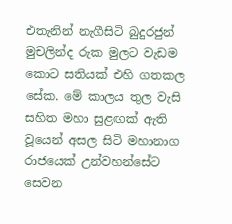එතැනින් නැගීසිටි බුදුරජුන් මුචලින්ද රුක මුලට වැඩම කොට සතියක් එහි ගතකල සේක. මේ කාලය තුල වැසි සහිත මහා සුළඟක් ඇති වූයෙන් අසල සිටි මහානාග රාජයෙක් උන්වහන්සේට සෙවන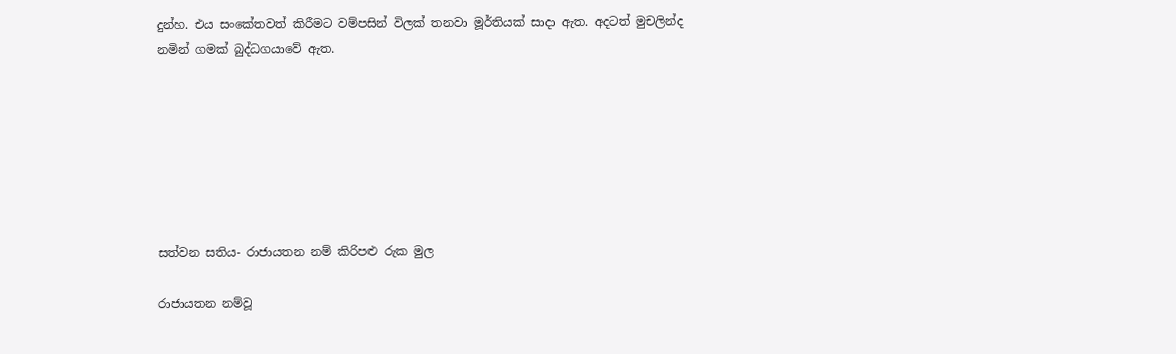දුන්හ. එය සංකේතවත් කිරීමට වම්පසින් විලක් තනවා මූර්තියක් සාදා ඇත. අදටත් මුචලින්ද නමින් ගමක් බුද්ධගයාවේ ඇත.







සත්වන සතිය- රාජායතන නම් කිරිපළු රුක මුල

රාජායතන නම්වූ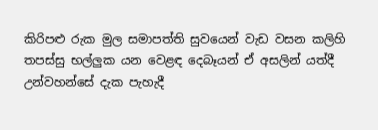කිරිපළු රුක මුල සමාපත්ති සුවයෙන් වැඩ වසන කලිහි තපස්සු භල්ලුක යන වෙළඳ දෙබෑයන් ඒ අසලින් යත්දී උන්වහන්සේ දැක පැහැදී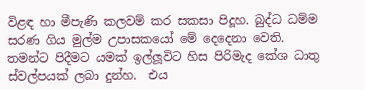විළඳ හා මීපැණි කලවම් කර සකසා පිදූහ. බුද්ධ ධම්ම සරණ ගිය මුල්ම උපාසකයෝ මේ දෙදෙනා වෙති. තමන්ට පිදීමට යමක් ඉල්ලූවිට හිස පිරිමැද කේශ ධාතු ස්වල්පයක් ලබා දුන්හ.  එය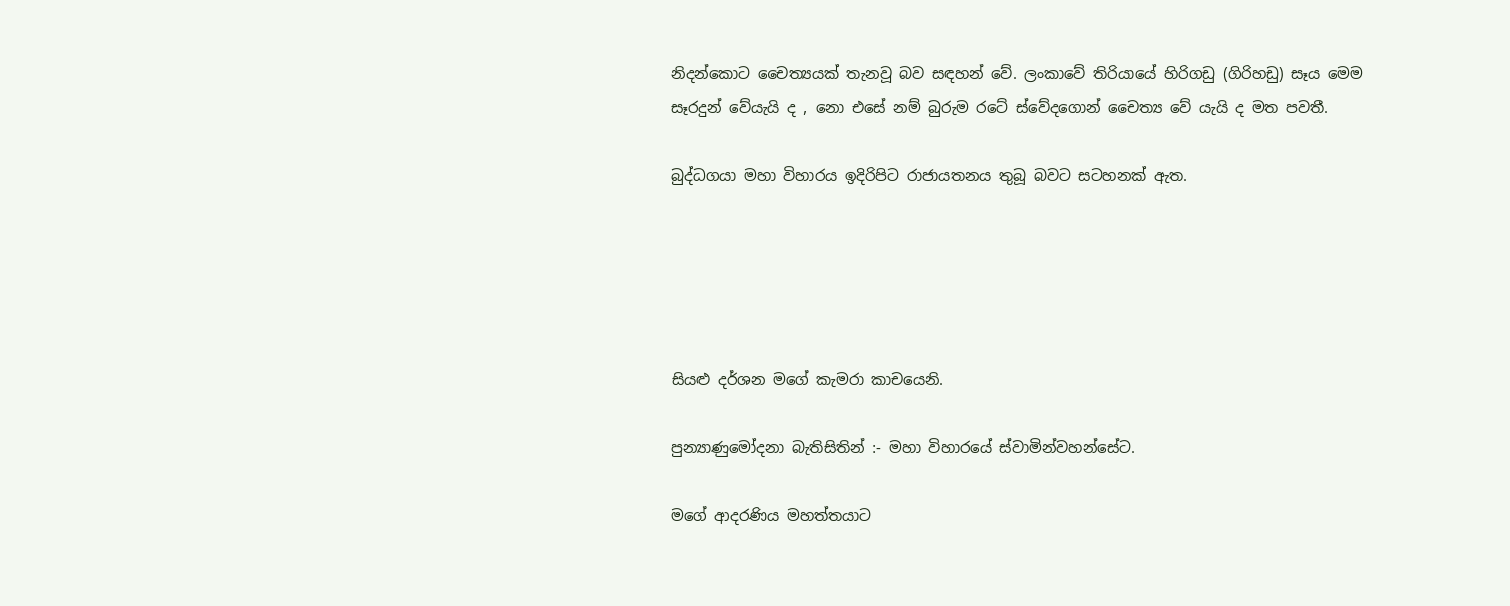නිදන්කොට චෛත්‍යයක් තැනවූ බව සඳහන් වේ. ලංකාවේ තිරියායේ හිරිගඩු (ගිරිහඩු) සෑය මෙම සෑරදුන් වේයැයි ද , නො එසේ නම් බුරුම රටේ ස්වේදගොන් චෛත්‍ය වේ යැයි ද මත පවතී.

බුද්ධගයා මහා විහාරය ඉදිරිපිට රාජායතනය තුබූ බවට සටහනක් ඇත.





සියළු දර්ශන මගේ කැමරා කාචයෙනි.

පුන්‍යාණුමෝදනා බැතිසිතින් :- මහා විහාරයේ ස්වාමින්වහන්සේට.

මගේ ආදරණිය මහත්තයාට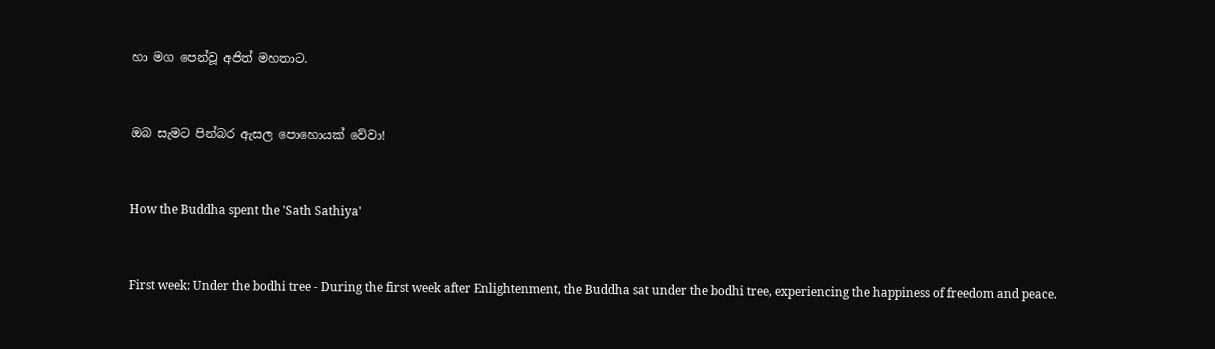හා මග පෙන්වූ අජිත් මහතාට.


ඔබ සැමට පින්බර ඇසල පොහොයක් වේවා!


How the Buddha spent the 'Sath Sathiya'


First week: Under the bodhi tree - During the first week after Enlightenment, the Buddha sat under the bodhi tree, experiencing the happiness of freedom and peace.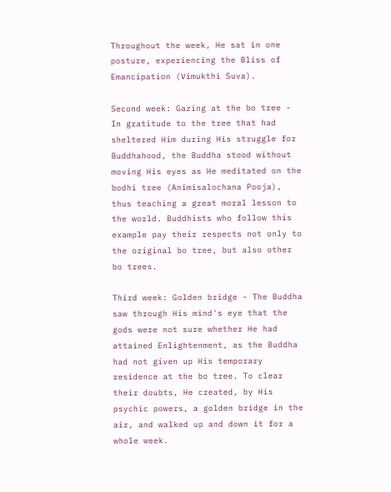Throughout the week, He sat in one posture, experiencing the Bliss of Emancipation (Vimukthi Suva).

Second week: Gazing at the bo tree - In gratitude to the tree that had sheltered Him during His struggle for Buddhahood, the Buddha stood without moving His eyes as He meditated on the bodhi tree (Animisalochana Pooja), thus teaching a great moral lesson to the world. Buddhists who follow this example pay their respects not only to the original bo tree, but also other bo trees.

Third week: Golden bridge - The Buddha saw through His mind's eye that the gods were not sure whether He had attained Enlightenment, as the Buddha had not given up His temporary residence at the bo tree. To clear their doubts, He created, by His psychic powers, a golden bridge in the air, and walked up and down it for a whole week.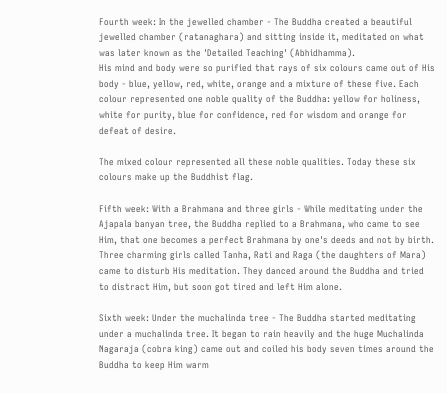Fourth week: In the jewelled chamber - The Buddha created a beautiful jewelled chamber (ratanaghara) and sitting inside it, meditated on what was later known as the 'Detailed Teaching' (Abhidhamma).
His mind and body were so purified that rays of six colours came out of His body - blue, yellow, red, white, orange and a mixture of these five. Each colour represented one noble quality of the Buddha: yellow for holiness, white for purity, blue for confidence, red for wisdom and orange for defeat of desire.

The mixed colour represented all these noble qualities. Today these six colours make up the Buddhist flag.

Fifth week: With a Brahmana and three girls - While meditating under the Ajapala banyan tree, the Buddha replied to a Brahmana, who came to see Him, that one becomes a perfect Brahmana by one's deeds and not by birth.
Three charming girls called Tanha, Rati and Raga (the daughters of Mara) came to disturb His meditation. They danced around the Buddha and tried to distract Him, but soon got tired and left Him alone.

Sixth week: Under the muchalinda tree - The Buddha started meditating under a muchalinda tree. It began to rain heavily and the huge Muchalinda Nagaraja (cobra king) came out and coiled his body seven times around the Buddha to keep Him warm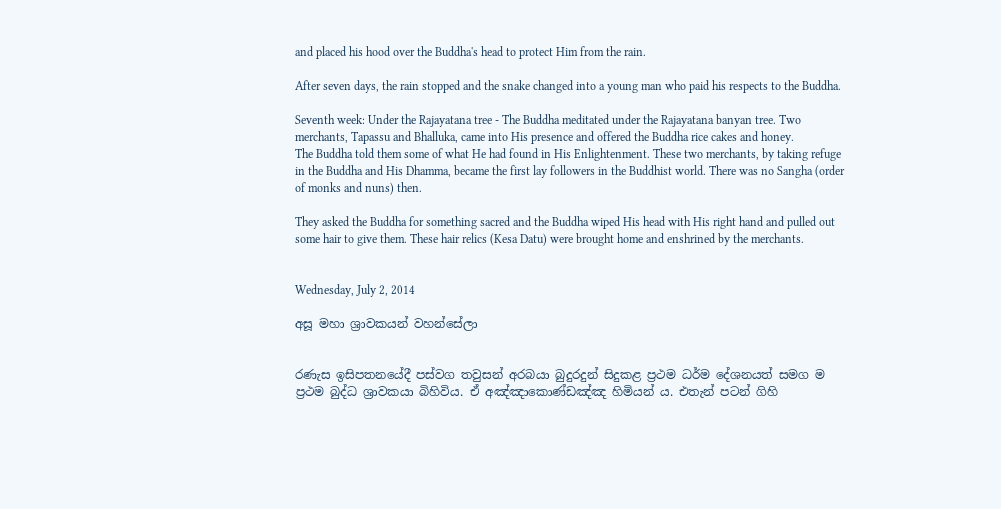and placed his hood over the Buddha's head to protect Him from the rain.

After seven days, the rain stopped and the snake changed into a young man who paid his respects to the Buddha.

Seventh week: Under the Rajayatana tree - The Buddha meditated under the Rajayatana banyan tree. Two merchants, Tapassu and Bhalluka, came into His presence and offered the Buddha rice cakes and honey.
The Buddha told them some of what He had found in His Enlightenment. These two merchants, by taking refuge in the Buddha and His Dhamma, became the first lay followers in the Buddhist world. There was no Sangha (order of monks and nuns) then.

They asked the Buddha for something sacred and the Buddha wiped His head with His right hand and pulled out some hair to give them. These hair relics (Kesa Datu) were brought home and enshrined by the merchants.


Wednesday, July 2, 2014

අසූ මහා ශ්‍රාවකයන් වහන්සේලා


රණැස ඉසිපතනයේදී පස්වග තවුසන් අරබයා බුදුරදුන් සිදුකළ ප්‍රථම ධර්ම දේශනයත් සමග ම ප්‍රථම බුද්ධ ශ්‍රාවකයා බිහිවිය. ඒ අඤ්ඤාකොණ්ඩඤ්ඤ හිමියන් ය. එතැන් පටන් ගිහි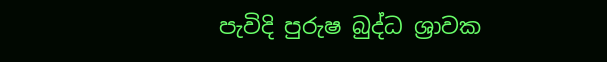පැවිදි පුරුෂ බුද්ධ ශ්‍රාවක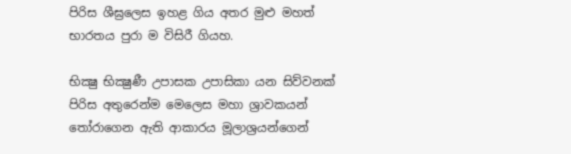පිරිස ශීඝ්‍රලෙස ඉහළ ගිය අතර මුළු මහත් භාරතය පුරා ම විසිරී ගියහ.

භික්‍ෂු භික්‍ෂුණී උපාසක උපාසිකා යන සිව්වනක් පිරිස අතුරෙන්ම මෙලෙස මහා ශ්‍රාවකයන් තෝරාගෙන ඇති ආකාරය මූලාශ්‍රයන්ගෙන්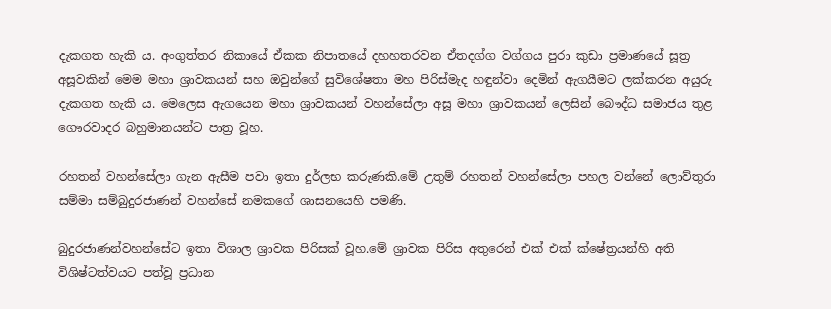දැකගත හැකි ය. අංගුත්තර නිකායේ ඒකක නිපාතයේ දහහතරවන ඒතදග්ග වග්ගය පුරා කුඩා ප්‍රමාණයේ සූත්‍ර අසූවකින් මෙම මහා ශ්‍රාවකයන් සහ ඔවුන්ගේ සුවිශේෂතා මහ පිරිස්මැද හඳුන්වා දෙමින් ඇගයීමට ලක්කරන අයුරු දැකගත හැකි ය. මෙලෙස ඇගයෙන මහා ශ්‍රාවකයන් වහන්සේලා අසූ මහා ශ්‍රාවකයන් ලෙසින් බෞද්ධ සමාජය තුළ ගෞරවාදර බහුමානයන්ට පාත්‍ර වූහ.

රහතන් වහන්සේලා ගැන ඇසීම පවා ඉතා දුර්ලභ කරුණකි.මේ උතුම් රහතන් වහන්සේලා පහල වන්නේ ලොව්තුරා සම්මා සම්බුදුරජාණන් වහන්සේ නමකගේ ශාසනයෙහි පමණි.

බුදුරජාණන්වහන්සේට ඉතා විශාල ශ්‍රාවක පිරිසක් වූහ.මේ ශ්‍රාවක පිරිස අතුරෙන් එක් එක් ක්ෂේත්‍රයන්හි අති විශිෂ්ටත්වයට පත්වූ ප්‍රධාන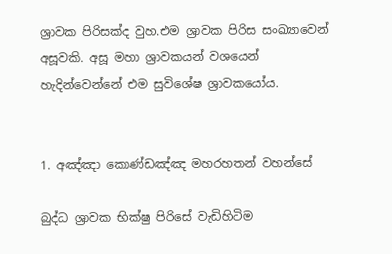ශ්‍රාවක පිරිසක්ද වුහ.එම ශ්‍රාවක පිරිස සංඛ්‍යාවෙන් අසූවකි. අසූ මහා ශ්‍රාවකයන් වශයෙන් හැදින්වෙන්නේ එම සුවිශේෂ ශ්‍රාවකයෝය.


1. අඤ්ඤා කොණ්ඩඤ්ඤ මහරහතන් වහන්සේ

බුද්ධ ශ්‍රාවක භික්ෂු පිරිසේ වැඩිහිටිම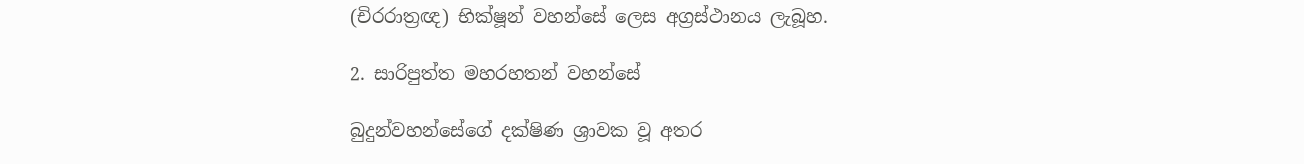(චිරරාත්‍රඥ) භික්ෂූන් වහන්සේ ලෙස අග්‍රස්ථානය ලැබූහ.

2. සාරිපුත්ත මහරහතන් වහන්සේ

බුදුන්වහන්සේගේ දක්ෂිණ ශ්‍රාවක වූ අතර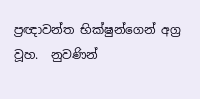ප්‍රඥාවන්ත භික්ෂුන්ගෙන් අග්‍ර වූහ.  නුවණින්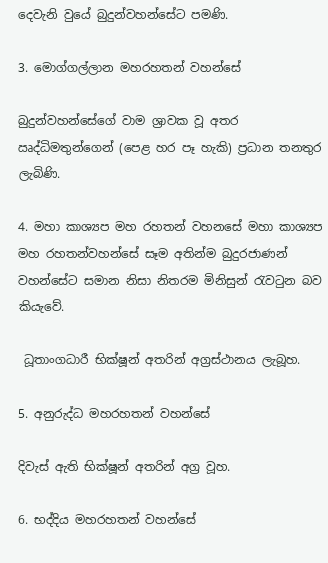දෙවැනි වුයේ බුදුන්වහන්සේට පමණි.

3. මොග්ගල්ලාන මහරහතන් වහන්සේ

බුදුන්වහන්සේගේ වාම ශ්‍රාවක වූ අතර ඍද්ධිමතුන්ගෙන් (පෙළ හර පෑ හැකි) ප්‍රධාන තනතුර ලැබිණි.

4. මහා කාශ්‍යප මහ රහතන් වහනසේ මහා කාශ්‍යප මහ රහතන්වහන්සේ සෑම අතින්ම බුදුරජාණන් වහන්සේට සමාන නිසා නිතරම මිනිසුන් රැවටුන බව කියැවේ.

 ධූතාංගධාරී භික්ෂූන් අතරින් අග්‍රස්ථානය ලැබූහ.

5. අනුරුද්ධ මහරහතන් වහන්සේ

දිවැස් ඇති භික්ෂූන් අතරින් අග්‍ර වූහ.

6. භද්දිය මහරහතන් වහන්සේ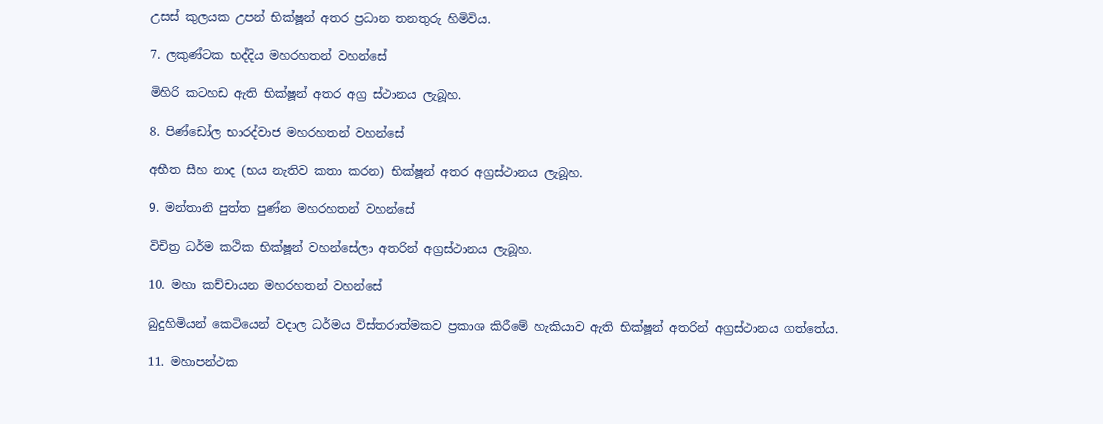උසස් කුලයක උපන් භික්ෂූන් අතර ප්‍රධාන තනතුරු හිමිවිය.

7. ලකුණ්ටක භද්දිය මහරහතන් වහන්සේ

මිහිරි කටහඩ ඇති භික්ෂූන් අතර අග්‍ර ස්ථානය ලැබූහ.

8. පිණ්ඩෝල භාරද්වාජ මහරහතන් වහන්සේ

අභීත සීහ නාද (භය නැතිව කතා කරන) භික්ෂූන් අතර අග්‍රස්ථානය ලැබූහ.

9. මන්තානි පුත්ත පුණ්න මහරහතන් වහන්සේ

විචිත්‍ර ධර්ම කථික භික්ෂූන් වහන්සේලා අතරින් අග්‍රස්ථානය ලැබූහ.

10. මහා කච්චායන මහරහතන් වහන්සේ

බුදුහිමියන් කෙටියෙන් වදාල ධර්මය විස්තරාත්මකව ප්‍රකාශ කිරීමේ හැකියාව ඇති භික්ෂූන් අතරින් අග්‍රස්ථානය ගත්තේය.

11. මහාපන්ථක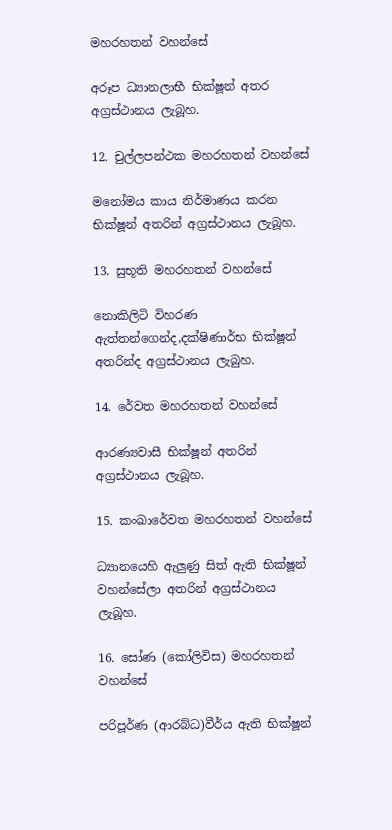මහරහතන් වහන්සේ

අරූප ධ්‍යානලාභී භික්ෂූන් අතර අග්‍රස්ථානය ලැබූහ.

12. චුල්ලපන්ථක මහරහතන් වහන්සේ

මනෝමය කාය නිර්මාණය කරන භික්ෂූන් අතරින් අග්‍රස්ථානය ලැබූහ.

13. සුභූති මහරහතන් වහන්සේ

නොකිලිටි විහරණ ඇත්තන්ගෙන්ද,දක්ෂිණාර්භ භික්ෂූන් අතරින්ද අග්‍රස්ථානය ලැබුහ.

14. රේවත මහරහතන් වහන්සේ

ආරණ්‍යවාසී භික්ෂූන් අතරින් අග්‍රස්ථානය ලැබූහ.

15. කංඛාරේවත මහරහතන් වහන්සේ

ධ්‍යානයෙහි ඇලුණු සිත් ඇති භික්ෂූන් වහන්සේලා අතරින් අග්‍රස්ථානය ලැබූහ.

16. සෝණ (කෝලිවිස) මහරහතන් වහන්සේ

පරිපූර්ණ (ආරබ්ධ)වීර්ය ඇති භික්ෂූන්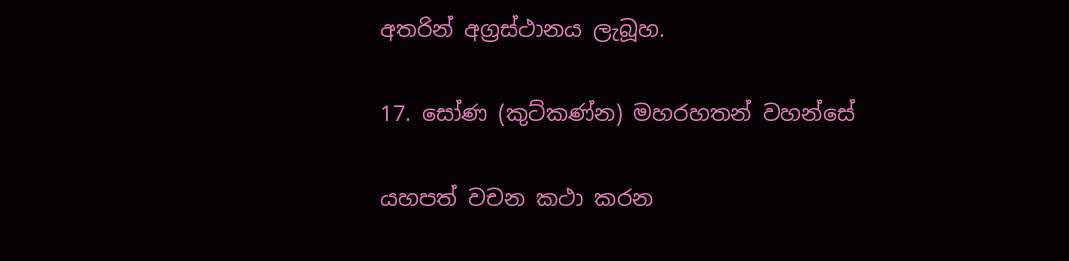අතරින් අග්‍රස්ථානය ලැබූහ.

17. සෝණ (කුට්කණ්න) මහරහතන් වහන්සේ

යහපත් වචන කථා කරන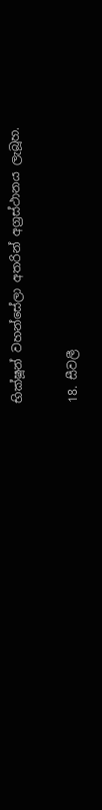භික්ෂූන් වහන්සේලා අතරින් අග්‍රස්ථානය ලැබූහ.

18. සීවලී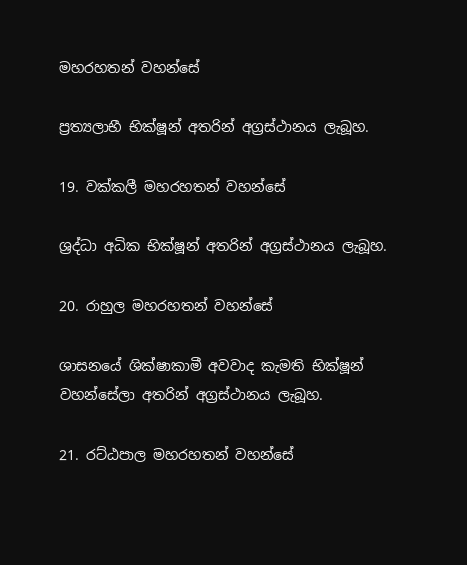මහරහතන් වහන්සේ

ප්‍රත්‍යලාභී භික්ෂූන් අතරින් අග්‍රස්ථානය ලැබූහ.

19. වක්කලී මහරහතන් වහන්සේ

ශ්‍රද්ධා අධික භික්ෂූන් අතරින් අග්‍රස්ථානය ලැබූහ.

20. රාහුල මහරහතන් වහන්සේ

ශාසනයේ ශික්ෂාකාමී අවවාද කැමති භික්ෂූන් වහන්සේලා අතරින් අග්‍රස්ථානය ලැබූහ.

21. රට්ඨපාල මහරහතන් වහන්සේ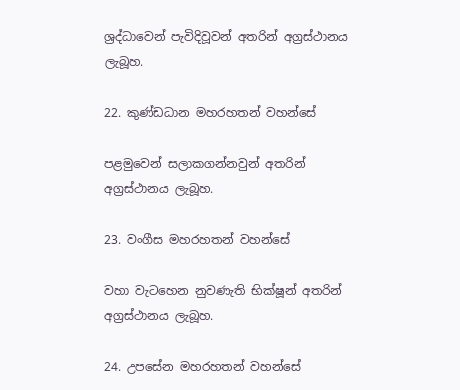ශ්‍රද්ධාවෙන් පැවිදිවූවන් අතරින් අග්‍රස්ථානය ලැබූහ.

22. කුණ්ඩධාන මහරහතන් වහන්සේ

පළමුවෙන් සලාකගන්නවුන් අතරින් අග්‍රස්ථානය ලැබූහ.

23. වංගීස මහරහතන් වහන්සේ

වහා වැටහෙන නුවණැති භික්ෂූන් අතරින් අග්‍රස්ථානය ලැබූහ.

24. උපසේන මහරහතන් වහන්සේ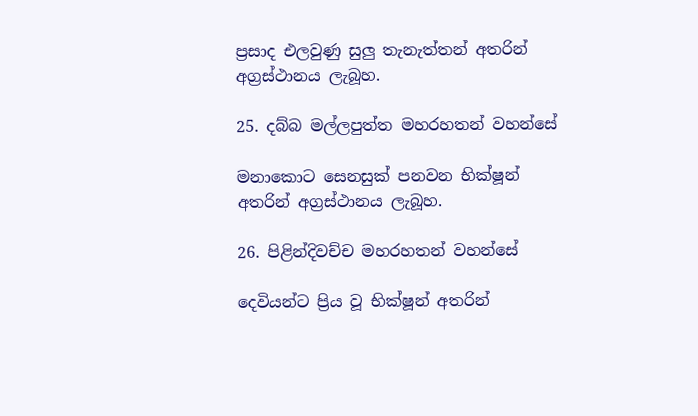ප්‍රසාද එලවුණු සුලු තැනැත්තන් අතරින් අග්‍රස්ථානය ලැබූහ.

25. දබ්බ මල්ලපුත්ත මහරහතන් වහන්සේ

මනාකොට සෙනසුක් පනවන භික්ෂූන් අතරින් අග්‍රස්ථානය ලැබූහ.

26. පිළින්දිවච්ච මහරහතන් වහන්සේ

දෙවියන්ට ප්‍රිය වූ භික්ෂූන් අතරින්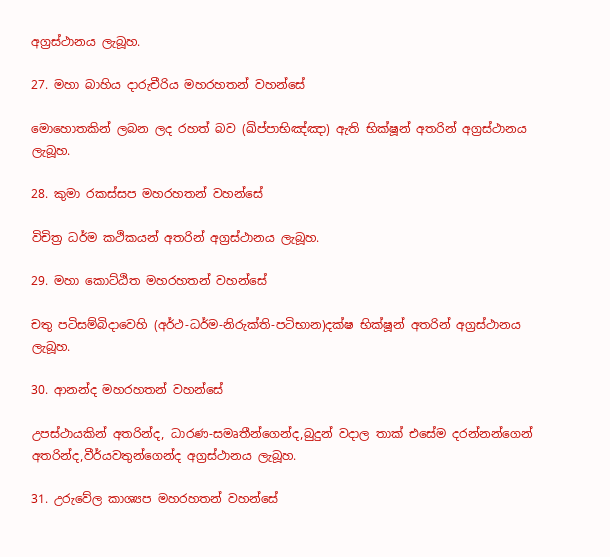අග්‍රස්ථානය ලැබූහ.

27. මහා බාහිය දාරුචීරිය මහරහතන් වහන්සේ

මොහොතකින් ලබන ලද රහත් බව (ඛිප්පාභිඤ්ඤා) ඇති භික්ෂූන් අතරින් අග්‍රස්ථානය ලැබූහ.

28. කුමා රකස්සප මහරහතන් වහන්සේ

විචිත්‍ර ධර්ම කථිකයන් අතරින් අග්‍රස්ථානය ලැබූහ.

29. මහා කොට්ඨිත මහරහතන් වහන්සේ

චතු පටිසම්බිදාවෙහි (අර්ථ-ධර්ම-නිරුක්ති-පටිභාන)දක්ෂ භික්ෂූන් අතරින් අග්‍රස්ථානය ලැබූහ.

30. ආනන්ද මහරහතන් වහන්සේ

උපස්ථායකින් අතරින්ද, ධාරණ-සමෘතීන්ගෙන්ද,බුදුන් වදාල තාක් එසේම දරන්නන්ගෙන් අතරින්ද,වීර්යවතුන්ගෙන්ද අග්‍රස්ථානය ලැබූහ.

31. උරුවේල කාශ්‍යප මහරහතන් වහන්සේ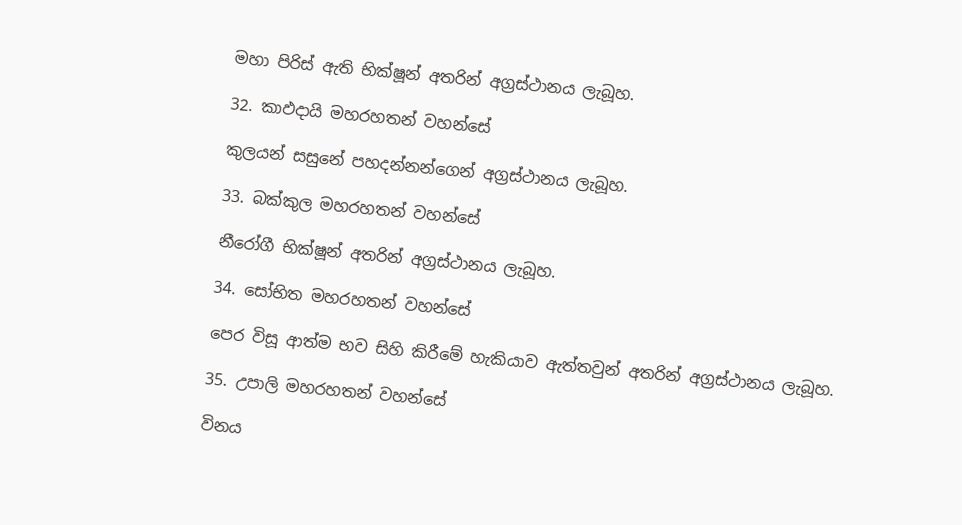මහා පිරිස් ඇති භික්ෂූන් අතරින් අග්‍රස්ථානය ලැබූහ.

32. කාඵදායි මහරහතන් වහන්සේ

කුලයන් සසුනේ පහදන්නන්ගෙන් අග්‍රස්ථානය ලැබූහ.

33. බක්කුල මහරහතන් වහන්සේ

නීරෝගී භික්ෂූන් අතරින් අග්‍රස්ථානය ලැබූහ.

34. සෝභිත මහරහතන් වහන්සේ

පෙර විසූ ආත්ම භව සිහි කිරීමේ හැකියාව ඇත්තවුන් අතරින් අග්‍රස්ථානය ලැබූහ.

35. උපාලි මහරහතන් වහන්සේ

විනය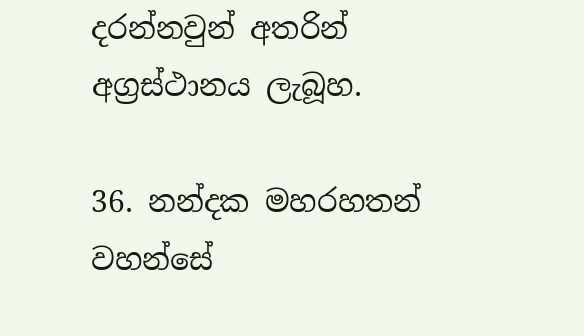දරන්නවුන් අතරින් අග්‍රස්ථානය ලැබූහ.

36. නන්දක මහරහතන් වහන්සේ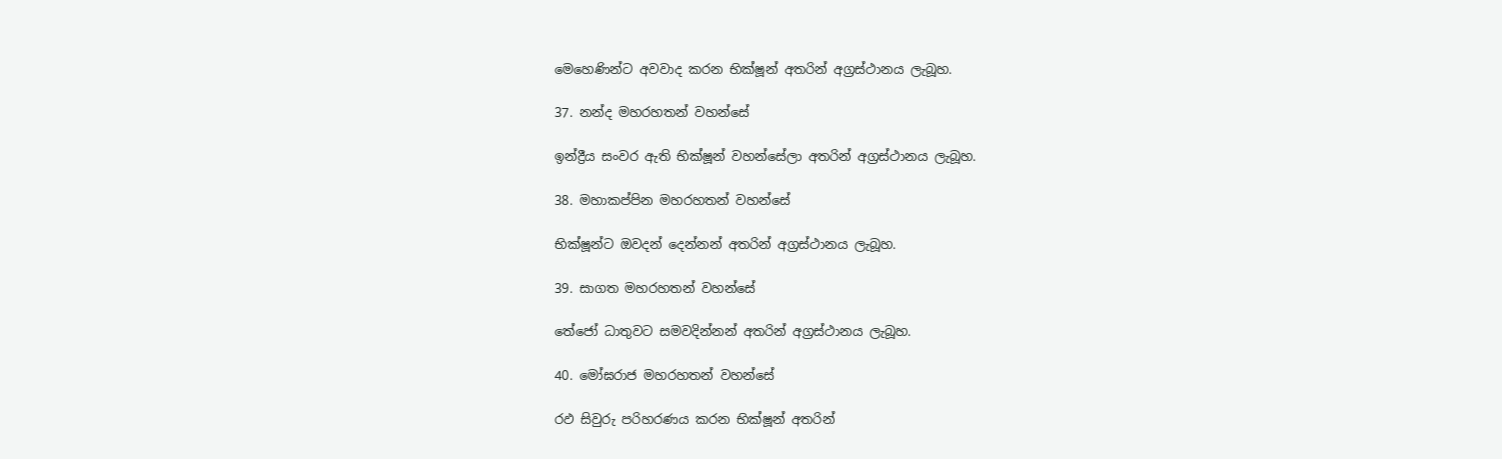මෙහෙණින්ට අවවාද කරන භික්ෂූන් අතරින් අග්‍රස්ථානය ලැබූහ.

37. නන්ද මහරහතන් වහන්සේ

ඉන්ද්‍රීය සංවර ඇති භික්ෂූන් වහන්සේලා අතරින් අග්‍රස්ථානය ලැබූහ.

38. මහාකප්පින මහරහතන් වහන්සේ

භික්ෂූන්ට ඔවදන් දෙන්නන් අතරින් අග්‍රස්ථානය ලැබූහ.

39. සාගත මහරහතන් වහන්සේ

තේජෝ ධාතුවට සමවදින්නන් අතරින් අග්‍රස්ථානය ලැබූහ.

40. මෝඝරාජ මහරහතන් වහන්සේ

රඵ සිවුරු පරිහරණය කරන භික්ෂූන් අතරින්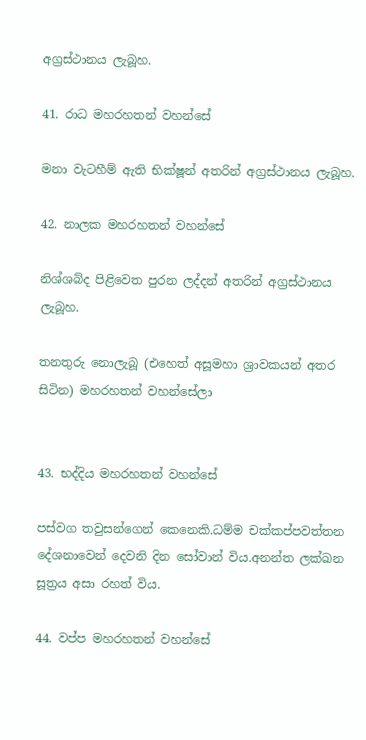අග්‍රස්ථානය ලැබූහ.

41. රාධ මහරහතන් වහන්සේ

මනා වැටහීම් ඇති භික්ෂූන් අතරින් අග්‍රස්ථානය ලැබූහ.

42. නාලක මහරහතන් වහන්සේ

නිශ්ශබ්ද පිළිවෙත පුරන ලද්දන් අතරින් අග්‍රස්ථානය ලැබූහ.

තනතුරු නොලැබූ (එහෙත් අසූමහා ශ්‍රාවකයන් අතර සිටින) මහරහතන් වහන්සේලා


43. භද්දිය මහරහතන් වහන්සේ

පස්වග තවුසන්ගෙන් කෙනෙකි.ධම්ම චක්කප්පවත්තන දේශනාවෙන් දෙවනි දින සෝවාන් විය.අනන්ත ලක්ඛන සූත්‍රය අසා රහත් විය.

44. වප්ප මහරහතන් වහන්සේ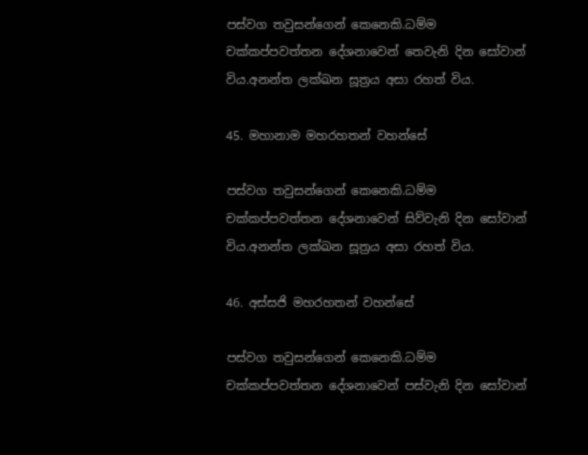පස්වග තවුසන්ගෙන් කෙනෙකි.ධම්ම චක්කප්පවත්තන දේශනාවෙන් තෙවැනි දින සෝවාන් විය.අනන්ත ලක්ඛන සූත්‍රය අසා රහත් විය.

45. මහානාම මහරහතන් වහන්සේ

පස්වග තවුසන්ගෙන් කෙනෙකි.ධම්ම චක්කප්පවත්තන දේශනාවෙන් සිව්වැනි දින සෝවාන් විය.අනන්ත ලක්ඛන සූත්‍රය අසා රහත් විය.

46. අස්සජි මහරහතන් වහන්සේ

පස්වග තවුසන්ගෙන් කෙනෙකි.ධම්ම චක්කප්පවත්තන දේශනාවෙන් පස්වැනි දින සෝවාන්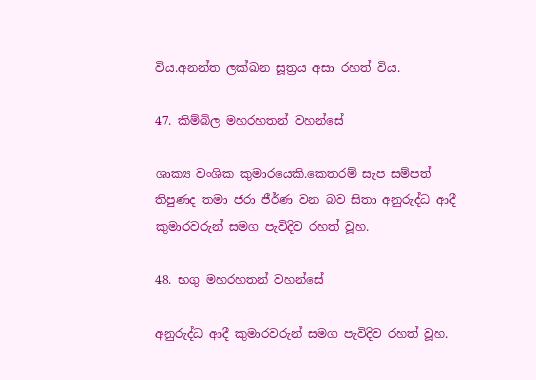විය.අනන්ත ලක්ඛන සූත්‍රය අසා රහත් විය.

47. කිම්බිල මහරහතන් වහන්සේ

ශාක්‍ය වංශික කුමාරයෙකි.කෙතරම් සැප සම්පත් තිපුණද තමා ජරා ජීර්ණ වන බව සිතා අනුරුද්ධ ආදී කුමාරවරුන් සමග පැවිදිව රහත් වූහ.

48. භගු මහරහතන් වහන්සේ

අනුරුද්ධ ආදී කුමාරවරුන් සමග පැවිදිව රහත් වූහ.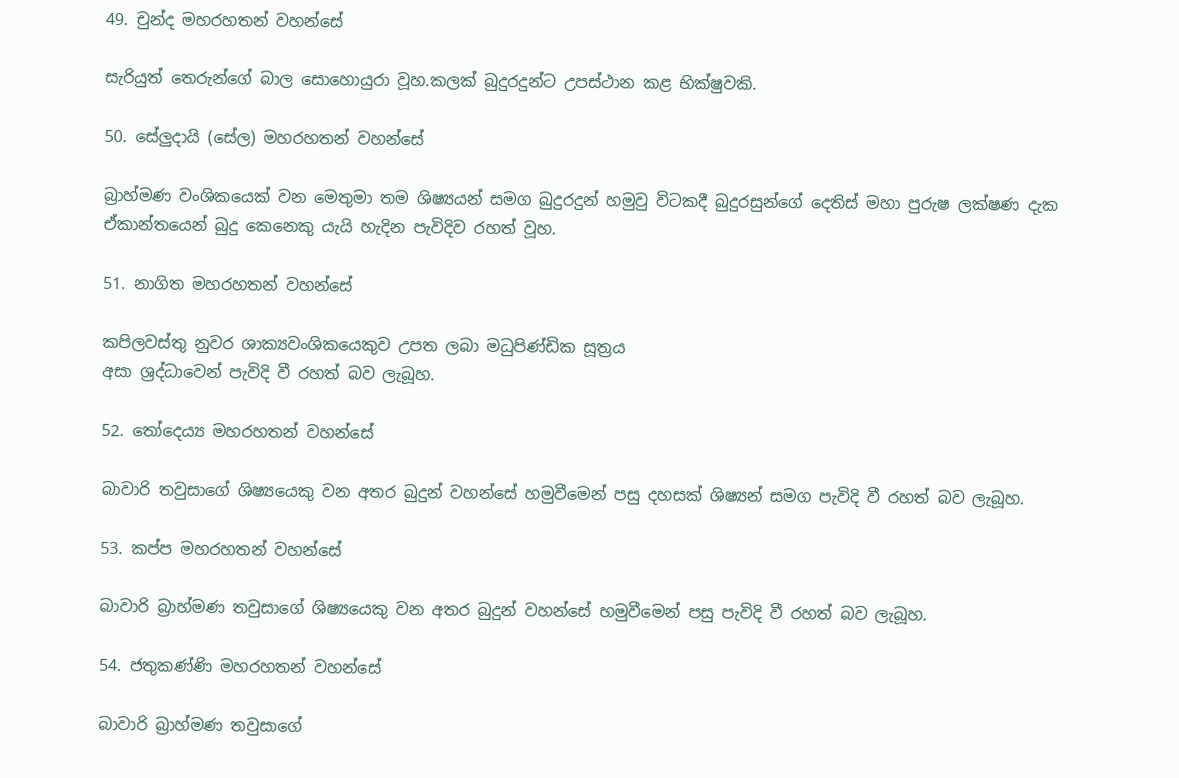49. චුන්ද මහරහතන් වහන්සේ

සැරියුත් තෙරුන්ගේ බාල සොහොයුරා වූහ.කලක් බුදුරදුන්ට උපස්ථාන කළ භික්ෂුවකි.

50. සේලුදායි (සේල) මහරහතන් වහන්සේ

බ්‍රාහ්මණ වංශිකයෙක් වන මෙතුමා තම ශිෂ්‍යයන් සමග බුදුරදුන් හමුවු විටකදී බුදුරසුන්ගේ දෙතිස් මහා පුරුෂ ලක්ෂණ දැක ඒකාන්තයෙන් බුදු කෙනෙකු යැයි හැදින පැවිදිව රහත් වූහ.

51. නාගිත මහරහතන් වහන්සේ

කපිලවස්තු නුවර ශාක්‍යවංශිකයෙකුව උපත ලබා මධුපිණ්ඩික සූත්‍රය
අසා ශ්‍රද්ධාවෙන් පැවිදි වී රහත් බව ලැබූහ.

52. තෝදෙය්‍ය මහරහතන් වහන්සේ

බාවාරි තවුසාගේ ශිෂ්‍යයෙකු වන අතර බුදුන් වහන්සේ හමුවීමෙන් පසු දහසක් ශිෂ්‍යන් සමග පැවිදි වී රහත් බව ලැබූහ.

53. කප්ප මහරහතන් වහන්සේ

බාවාරි බ්‍රාහ්මණ තවුසාගේ ශිෂ්‍යයෙකු වන අතර බුදුන් වහන්සේ හමුවීමෙන් පසු පැවිදි වී රහත් බව ලැබූහ.

54. ජතුකණ්ණි මහරහතන් වහන්සේ

බාවාරි බ්‍රාහ්මණ තවුසාගේ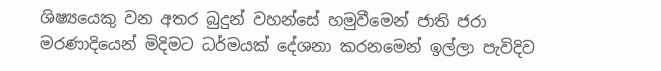ශිෂ්‍යයෙකු වන අතර බුදුන් වහන්සේ හමුවීමෙන් ජාති ජරා මරණාදියෙන් මිදිමට ධර්මයක් දේශනා කරනමෙන් ඉල්ලා පැවිදිව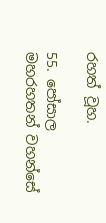රහත් වූහ.

55. පෝසාල මහරහතන් වහන්සේ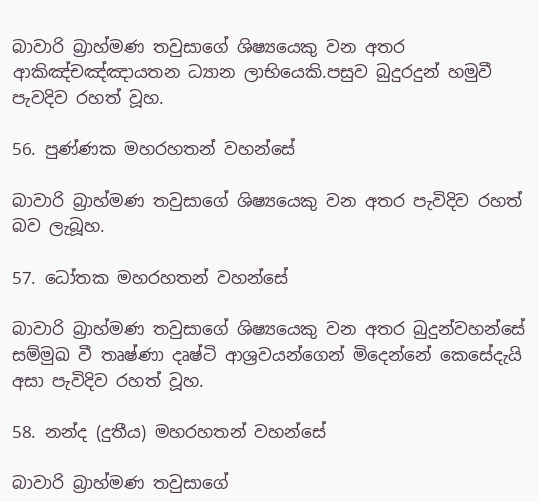බාවාරි බ්‍රාහ්මණ තවුසාගේ ශිෂ්‍යයෙකු වන අතර ආකිඤ්චඤ්ඤායතන ධ්‍යාන ලාභියෙකි.පසුව බුදුරදුන් හමුවී පැවදිව රහත් වූහ.

56. පුණ්ණක මහරහතන් වහන්සේ

බාවාරි බ්‍රාහ්මණ තවුසාගේ ශිෂ්‍යයෙකු වන අතර පැවිදිව රහත් බව ලැබූහ.

57. ධෝතක මහරහතන් වහන්සේ

බාවාරි බ්‍රාහ්මණ තවුසාගේ ශිෂ්‍යයෙකු වන අතර බුදුන්වහන්සේ සම්මුඛ වී තෘෂ්ණා දෘෂ්ටි ආශ්‍රවයන්ගෙන් මිදෙන්නේ කෙසේදැයි අසා පැවිදිව රහත් වූහ.

58. නන්ද (දුතීය) මහරහතන් වහන්සේ

බාවාරි බ්‍රාහ්මණ තවුසාගේ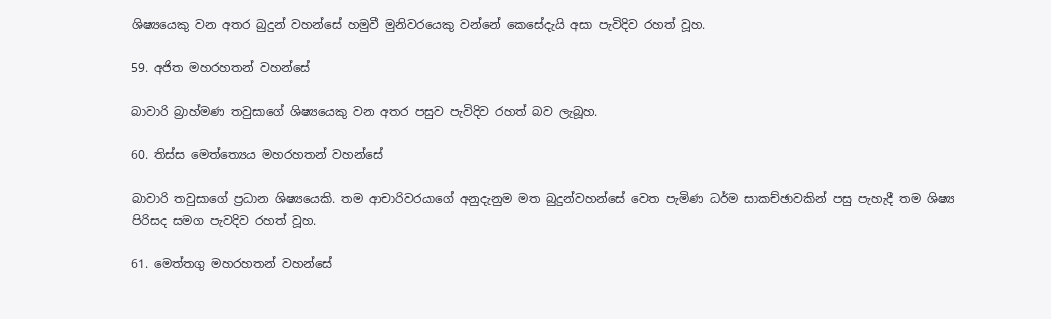ශිෂ්‍යයෙකු වන අතර බුදුන් වහන්සේ හමුවී මුනිවරයෙකු වන්නේ කෙසේදැයි අසා පැවිදිව රහත් වූහ.

59. අජිත මහරහතන් වහන්සේ

බාවාරි බ්‍රාහ්මණ තවුසාගේ ශිෂ්‍යයෙකු වන අතර පසුව පැවිදිව රහත් බව ලැබූහ.

60. තිස්ස මෙත්ත්‍යෙය මහරහතන් වහන්සේ

බාවාරි තවුසාගේ ප්‍රධාන ශිෂ්‍යයෙකි. තම ආචාරිවරයාගේ අනුදැනුම මත බුදුන්වහන්සේ වෙත පැමිණ ධර්ම සාකච්ඡාවකින් පසු පැහැදී තම ශිෂ්‍ය පිරිසද සමග පැවදිව රහත් වූහ.

61. මෙත්තගු මහරහතන් වහන්සේ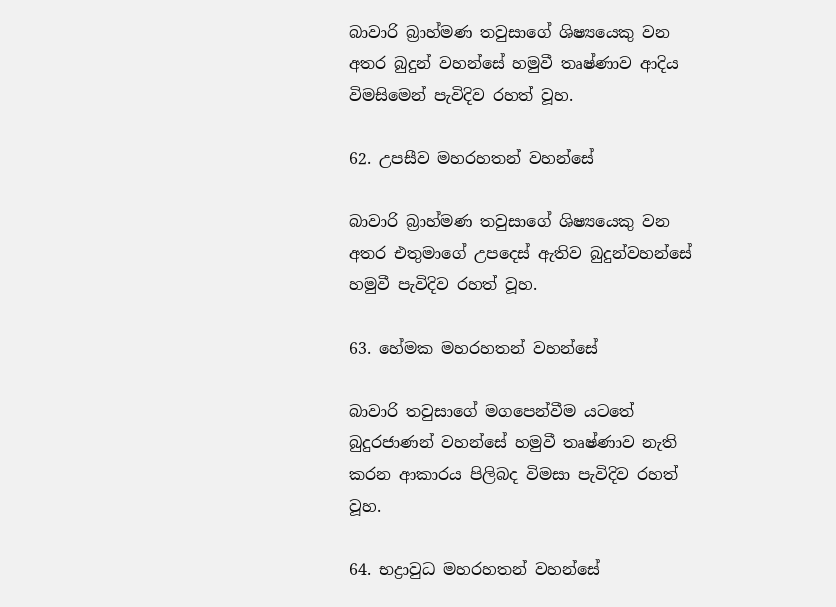බාවාරි බ්‍රාහ්මණ තවුසාගේ ශිෂ්‍යයෙකු වන අතර බුදුන් වහන්සේ හමුවී තෘෂ්ණාව ආදිය විමසිමෙන් පැවිදිව රහත් වූහ.

62. උපසීව මහරහතන් වහන්සේ

බාවාරි බ්‍රාහ්මණ තවුසාගේ ශිෂ්‍යයෙකු වන අතර එතුමාගේ උපදෙස් ඇතිව බුදුන්වහන්සේ හමුවී පැවිදිව රහත් වූහ.

63. හේමක මහරහතන් වහන්සේ

බාවාරි තවුසාගේ මගපෙන්වීම යටතේ බුදුරජාණන් වහන්සේ හමුවී තෘෂ්ණාව නැති කරන ආකාරය පිලිබද විමසා පැවිදිව රහත් වූහ.

64. භද්‍රාවුධ මහරහතන් වහන්සේ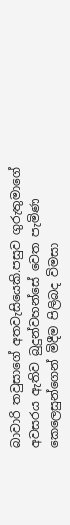බාවාරි තවුසාගේ අතවැසියෙකි.පසුව ගුරුතුමාගේ අවසරය ඇතිව බුදුන්වහන්සේ වෙත පැමිණ කෙලෙසුන්ගෙන් මිදීම පිලිබද විමසා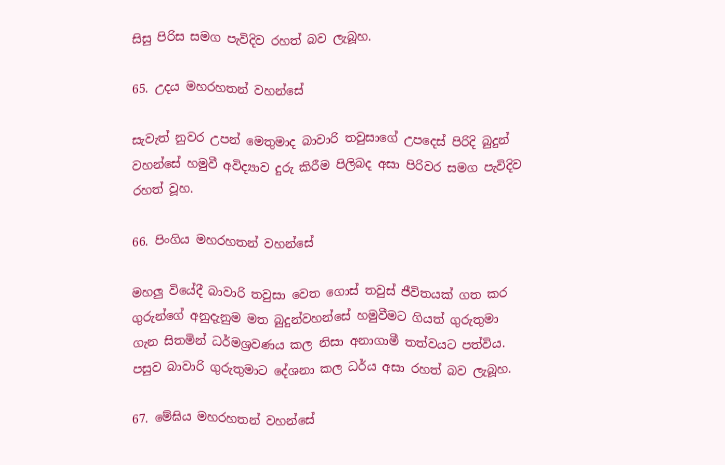සිසු පිරිස සමග පැවිදිව රහත් බව ලැබූහ.

65. උදය මහරහතන් වහන්සේ

සැවැත් නුවර උපන් මෙතුමාද බාවාරි තවුසාගේ උපදෙස් පිරිදි බුදුන් වහන්සේ හමුවී අවිද්‍යාව දුරු කිරීම පිලිබද අසා පිරිවර සමග පැවිදිව රහත් වූහ.

66. පිංගිය මහරහතන් වහන්සේ

මහලු වියේදී බාවාරි තවුසා වෙත ගොස් තවුස් ජීවිතයක් ගත කර ගුරු‍න්ගේ අනුදැනුම මත බුදුන්වහන්සේ හමුවීමට ගියත් ගුරුතුමා ගැන සිතමින් ධර්මශ්‍රවණය කල නිසා අනාගාමී තත්වයට පත්විය. පසුව බාවාරි ගුරුතුමාට දේශනා කල ධර්ය අසා රහත් බව ලැබූහ.

67. මේඝිය මහරහතන් වහන්සේ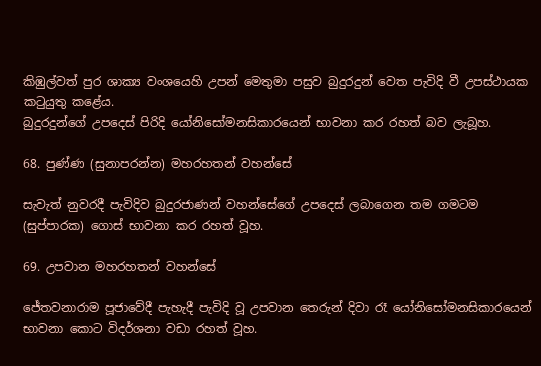කිඹුල්වත් පුර ශාක්‍ය වංශයෙහි උපන් මෙතුමා පසුව බුදුරදුන් වෙත පැවිදි වී උපස්ථායක කටුයුතු කළේය.
බුදුරදුන්ගේ උපදෙස් පිරිදි යෝනිසෝමනසිකාරයෙන් භාවනා කර රහත් බව ලැබූහ.

68. පුණ්ණ (සුනාපරන්න) මහරහතන් වහන්සේ

සැවැත් නුවරදී පැවිදිව බුදුරජාණන් වහන්සේගේ උපදෙස් ලබාගෙන තම ගමටම (සුප්පාරක) ගොස් භාවනා කර රහත් වූහ.

69. උපවාන මහරහතන් වහන්සේ

ජේතවනාරාම පූජාවේදී පැහැදී පැවිදි වූ උපවාන තෙරුන් දිවා රෑ යෝනිසෝමනසිකාරයෙන් භාවනා කොට විදර්ශනා වඩා රහත් වූහ.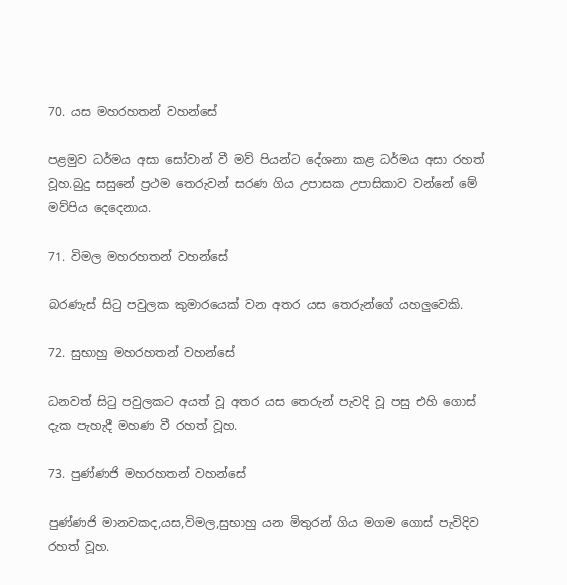70. යස මහරහතන් වහන්සේ

පළමුව ධර්මය අසා සෝවාන් වී මව් පියන්ට දේශනා කළ ධර්මය අසා රහත් වූහ.බුදු සසුනේ ප්‍රථම තෙරුවන් සරණ ගිය උපාසක උපාසිකාව වන්නේ මේ මව්පිය දෙදෙනාය.

71. විමල මහරහතන් වහන්සේ

බරණැස් සිටු පවුලක කුමාරයෙක් වන අතර යස තෙරුන්ගේ යහලුවෙකි.

72. සුභාහු මහරහතන් වහන්සේ

ධනවත් සිටු පවුලකට අයත් වූ අතර යස තෙරුන් පැවදි වූ පසු එහි ගොස් දැක පැහැදී මහණ වී රහත් වූහ.

73. පුණ්ණජි මහරහතන් වහන්සේ

පුණ්ණජි මානවකද,යස,විමල,සුභාහු යන මිතුරන් ගිය මගම ගොස් පැවිදිව රහත් වූහ.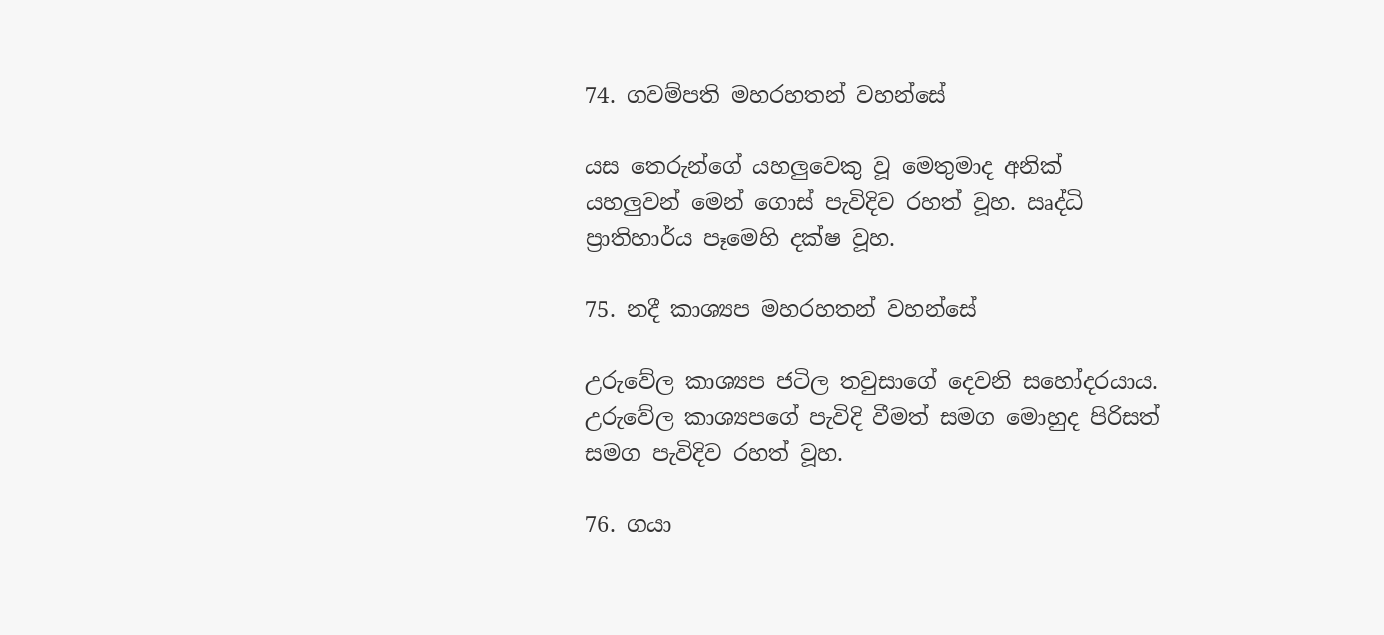74. ගවම්පති මහරහතන් වහන්සේ

යස තෙරුන්ගේ යහලුවෙකු වූ මෙතුමාද අනික් යහලුවන් මෙන් ගොස් පැවිදිව රහත් වූහ. ඍද්ධි ප්‍රාතිහාර්ය පෑමෙහි දක්ෂ වූහ.

75. නදී කාශ්‍යප මහරහතන් වහන්සේ

උරුවේල කාශ්‍යප ජටිල තවුසාගේ දෙවනි සහෝදරයාය. උරුවේල කාශ්‍යපගේ පැවිදි වීමත් සමග මොහුද පිරිසත් සමග පැවිදිව රහත් වූහ.

76. ගයා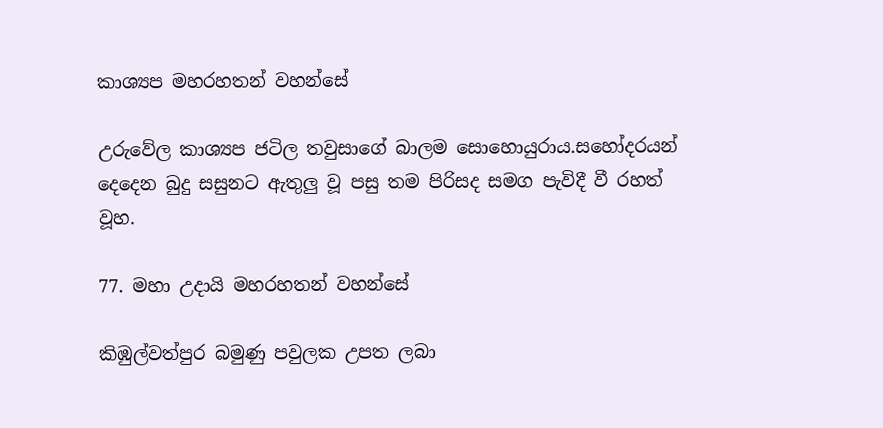කාශ්‍යප මහරහතන් වහන්සේ

උරුවේල කාශ්‍යප ජටිල තවුසාගේ බාලම සොහොයුරාය.සහෝදරයන් දෙදෙන බුදු සසුනට ඇතුලු වූ පසු තම පිරිසද සමග පැවිදී වී රහත් වූහ.

77. මහා උදායි මහරහතන් වහන්සේ

කිඹුල්වත්පුර බමුණු පවුලක උපත ලබා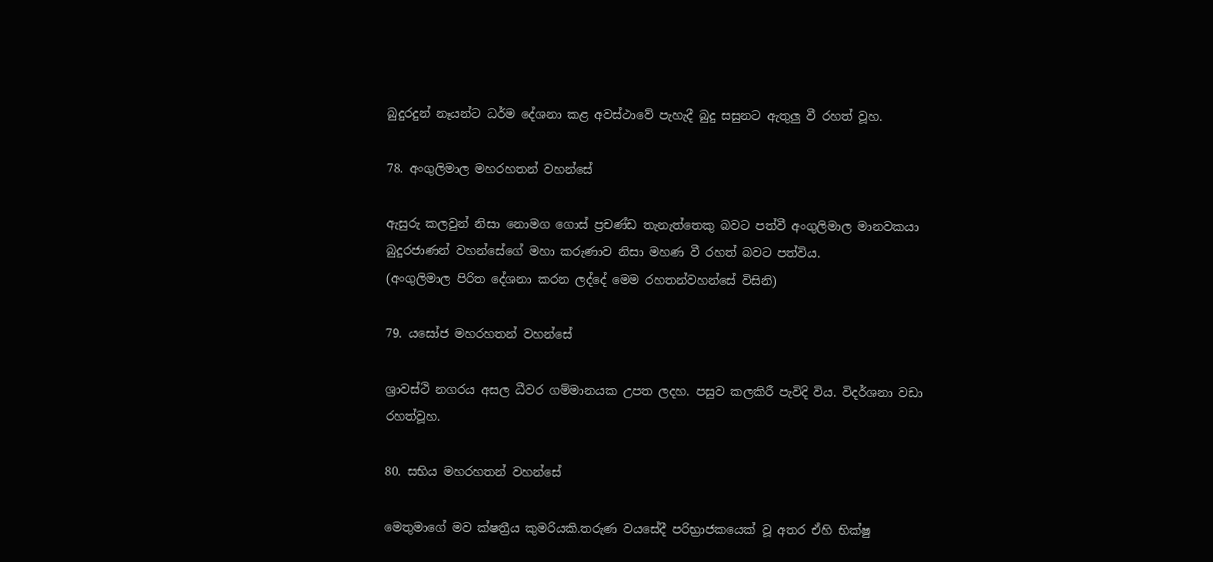බුදුරදුන් නෑයන්ට ධර්ම දේශනා කළ අවස්ථාවේ පැහැදී බුදු සසුනට ඇතුලු වී රහත් වූහ.

78. අංගුලිමාල මහරහතන් වහන්සේ

ඇසුරු කලවුන් නිසා නොමග ගොස් ප්‍රචණ්ඩ තැනැත්තෙකු බවට පත්වී අංගුලිමාල මානවකයා බුදුරජාණන් වහන්සේගේ මහා කරුණාව නිසා මහණ වී රහත් බවට පත්විය.
(අංගුලිමාල පිරිත දේශනා කරන ලද්දේ මෙම රහතන්වහන්සේ විසිනි)

79. යසෝජ මහරහතන් වහන්සේ

ශ්‍රාවස්ථි නගරය අසල ධීවර ගම්මානයක උපත ලදහ. පසුව කලකිරී පැවිදි විය. විදර්ශනා වඩා රහත්වූහ.

80. සභිය මහරහතන් වහන්සේ

මෙතුමාගේ මව ක්ෂත්‍රීය කුමරියකි.තරුණ වයසේදී පරිභ්‍රාජකයෙක් වූ අතර ඒහි භික්ෂු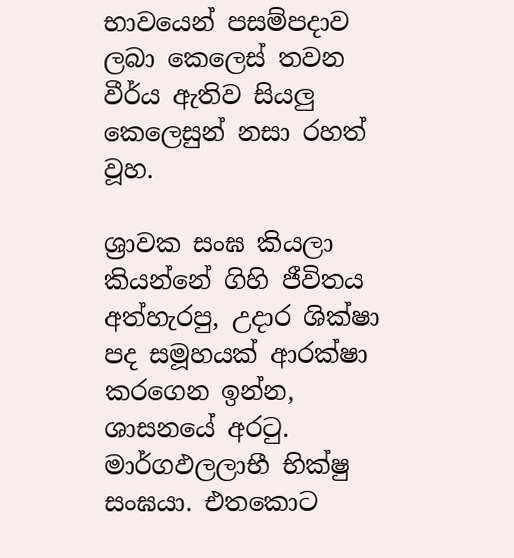භාවයෙන් පසම්පදාව ලබා කෙලෙස් තවන වීර්ය ඇතිව සියලු කෙලෙසුන් නසා රහත් වූහ.

ශ්‍රාවක සංඝ කියලා කියන්නේ ගිහි ජීවිතය අත්හැරපු, උදාර ශික්ෂා පද සමූහයක් ආරක්ෂා කරගෙන ඉන්න, ශාසනයේ අරටු. මාර්ගඵලලාභී භික්ෂු සංඝයා. එතකොට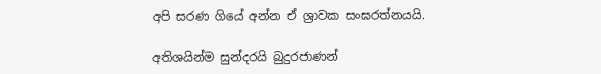අපි සරණ ගියේ අන්න ඒ ශ්‍රාවක සංඝරත්නයයි.

අතිශයින්ම සුන්දරයි බුදුරජාණන්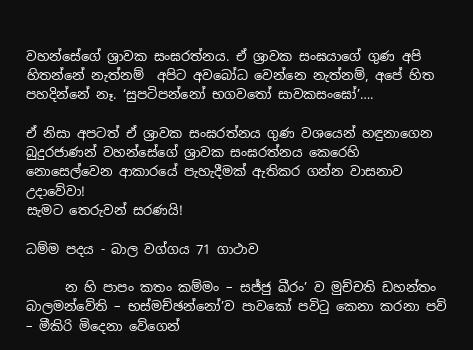වහන්සේගේ ශ්‍රාවක සංඝරත්නය. ඒ ශ්‍රාවක සංඝයාගේ ගුණ අපි හිතන්නේ නැත්නම්  අපිට අවබෝධ වෙන්නෙ නැත්නම්, අපේ හිත පහදින්නේ නෑ. ‘සුපටිපන්නෝ භගවතෝ සාවකසංඝෝ’….

ඒ නිසා අපටත් ඒ ශ්‍රාවක සංඝරත්නය ගුණ වශයෙන් හඳුනාගෙන බුදුරජාණන් වහන්සේගේ ශ්‍රාවක සංඝරත්නය කෙරෙහි නොසෙල්වෙන ආකාරයේ පැහැදීමක් ඇතිකර ගන්න වාසනාව උදාවේවා!
සැමට තෙරුවන් සරණයි!

ධම්ම පදය - බාල වග්ගය 71 ගාථාව

      න හි පාපං කතං කම්මං – සජ්ජු ඛීරං’ ව මුච්චති ඩහන්තං බාලමන්වේති – භස්මච්ඡන්නෝ’ව පාවකෝ පවිටු කෙනා කරනා පව් – මීකිරි මිදෙනා වේගෙන්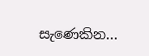සැණෙකින...